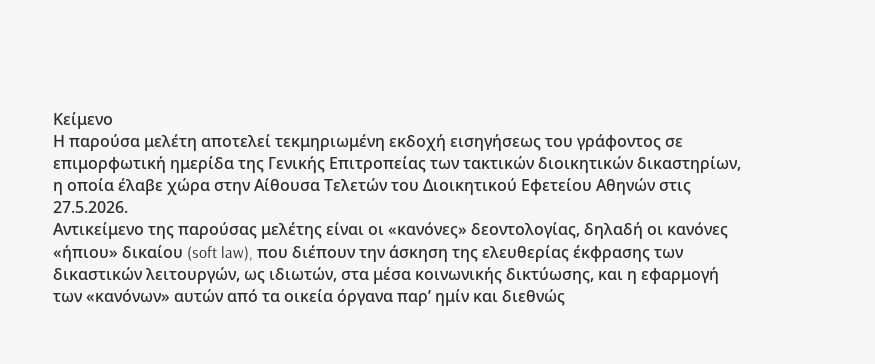Κείμενο
Η παρούσα μελέτη αποτελεί τεκμηριωμένη εκδοχή εισηγήσεως του γράφοντος σε επιμορφωτική ημερίδα της Γενικής Επιτροπείας των τακτικών διοικητικών δικαστηρίων, η οποία έλαβε χώρα στην Αίθουσα Τελετών του Διοικητικού Εφετείου Αθηνών στις 27.5.2026.
Αντικείμενο της παρούσας μελέτης είναι οι «κανόνες» δεοντολογίας, δηλαδή οι κανόνες «ήπιου» δικαίου (soft law), που διέπουν την άσκηση της ελευθερίας έκφρασης των δικαστικών λειτουργών, ως ιδιωτών, στα μέσα κοινωνικής δικτύωσης, και η εφαρμογή των «κανόνων» αυτών από τα οικεία όργανα παρ’ ημίν και διεθνώς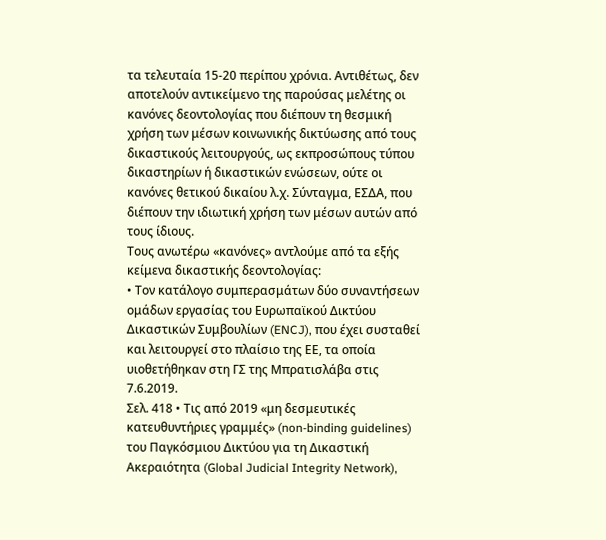τα τελευταία 15-20 περίπου χρόνια. Αντιθέτως, δεν αποτελούν αντικείμενο της παρούσας μελέτης οι κανόνες δεοντολογίας που διέπουν τη θεσμική χρήση των μέσων κοινωνικής δικτύωσης από τους δικαστικούς λειτουργούς, ως εκπροσώπους τύπου δικαστηρίων ή δικαστικών ενώσεων, ούτε οι κανόνες θετικού δικαίου λ.χ. Σύνταγμα, ΕΣΔΑ, που διέπουν την ιδιωτική χρήση των μέσων αυτών από τους ίδιους.
Τους ανωτέρω «κανόνες» αντλούμε από τα εξής κείμενα δικαστικής δεοντολογίας:
• Τον κατάλογο συμπερασμάτων δύο συναντήσεων ομάδων εργασίας του Ευρωπαϊκού Δικτύου Δικαστικών Συμβουλίων (ENCJ), που έχει συσταθεί και λειτουργεί στο πλαίσιο της ΕΕ, τα οποία υιοθετήθηκαν στη ΓΣ της Μπρατισλάβα στις 7.6.2019.
Σελ. 418 • Τις από 2019 «μη δεσμευτικές κατευθυντήριες γραμμές» (non-binding guidelines) του Παγκόσμιου Δικτύου για τη Δικαστική Ακεραιότητα (Global Judicial Integrity Network),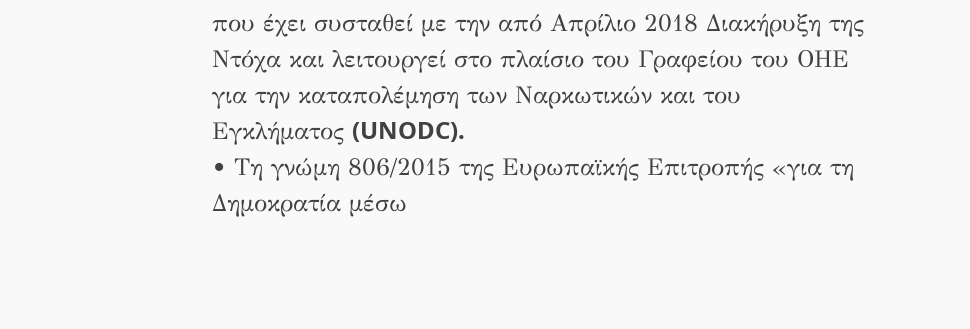που έχει συσταθεί με την από Απρίλιο 2018 Διακήρυξη της Ντόχα και λειτουργεί στο πλαίσιο του Γραφείου του ΟΗΕ για την καταπολέμηση των Ναρκωτικών και του Εγκλήματος (UNODC).
• Τη γνώμη 806/2015 της Ευρωπαϊκής Επιτροπής «για τη Δημοκρατία μέσω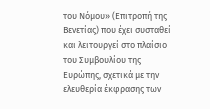του Νόμου» (Επιτροπή της Βενετίας) που έχει συσταθεί και λειτουργεί στο πλαίσιο του Συμβουλίου της Ευρώπης, σχετικά με την ελευθερία έκφρασης των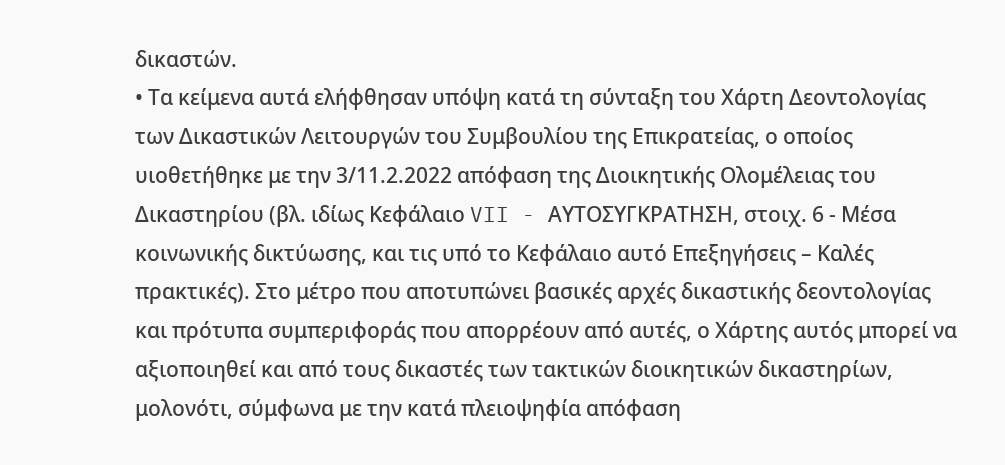δικαστών.
• Τα κείμενα αυτά ελήφθησαν υπόψη κατά τη σύνταξη του Χάρτη Δεοντολογίας των Δικαστικών Λειτουργών του Συμβουλίου της Επικρατείας, ο οποίος υιοθετήθηκε με την 3/11.2.2022 απόφαση της Διοικητικής Ολομέλειας του Δικαστηρίου (βλ. ιδίως Κεφάλαιο VII - ΑΥΤΟΣΥΓΚΡΑΤΗΣΗ, στοιχ. 6 - Μέσα κοινωνικής δικτύωσης, και τις υπό το Κεφάλαιο αυτό Επεξηγήσεις – Καλές πρακτικές). Στο μέτρο που αποτυπώνει βασικές αρχές δικαστικής δεοντολογίας και πρότυπα συμπεριφοράς που απορρέουν από αυτές, ο Χάρτης αυτός μπορεί να αξιοποιηθεί και από τους δικαστές των τακτικών διοικητικών δικαστηρίων, μολονότι, σύμφωνα με την κατά πλειοψηφία απόφαση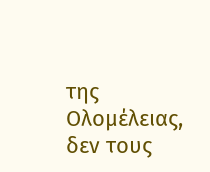της Ολομέλειας, δεν τους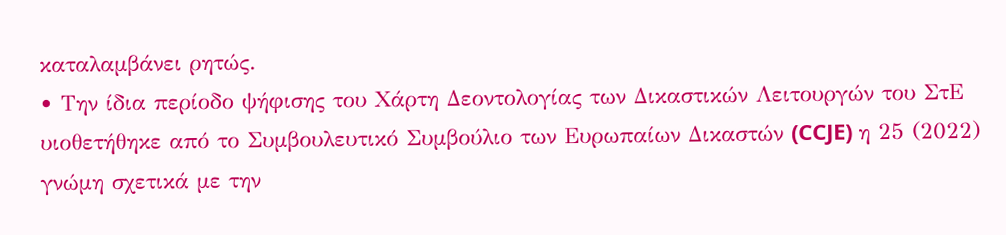καταλαμβάνει ρητώς.
• Την ίδια περίοδο ψήφισης του Χάρτη Δεοντολογίας των Δικαστικών Λειτουργών του ΣτΕ υιοθετήθηκε από το Συμβουλευτικό Συμβούλιο των Ευρωπαίων Δικαστών (CCJE) η 25 (2022) γνώμη σχετικά με την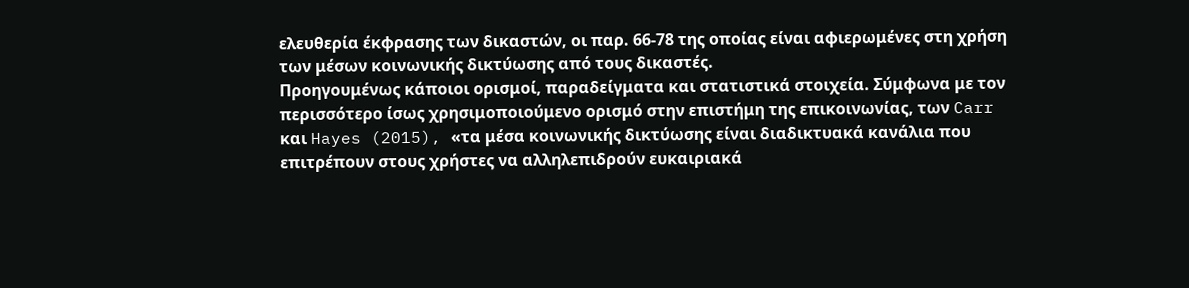ελευθερία έκφρασης των δικαστών, οι παρ. 66-78 της οποίας είναι αφιερωμένες στη χρήση των μέσων κοινωνικής δικτύωσης από τους δικαστές.
Προηγουμένως κάποιοι ορισμοί, παραδείγματα και στατιστικά στοιχεία. Σύμφωνα με τον περισσότερο ίσως χρησιμοποιούμενο ορισμό στην επιστήμη της επικοινωνίας, των Carr και Hayes (2015), «τα μέσα κοινωνικής δικτύωσης είναι διαδικτυακά κανάλια που επιτρέπουν στους χρήστες να αλληλεπιδρούν ευκαιριακά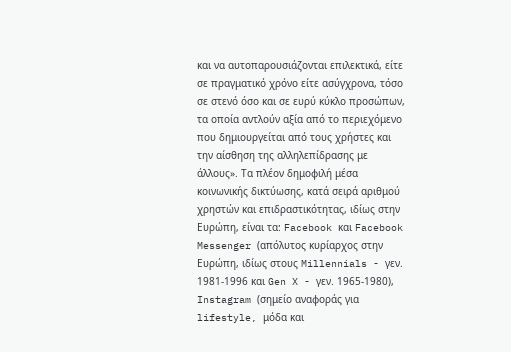και να αυτοπαρουσιάζονται επιλεκτικά, είτε σε πραγματικό χρόνο είτε ασύγχρονα, τόσο σε στενό όσο και σε ευρύ κύκλο προσώπων, τα οποία αντλούν αξία από το περιεχόμενο που δημιουργείται από τους χρήστες και την αίσθηση της αλληλεπίδρασης με άλλους». Τα πλέον δημοφιλή μέσα κοινωνικής δικτύωσης, κατά σειρά αριθμού χρηστών και επιδραστικότητας, ιδίως στην Ευρώπη, είναι τα: Facebook και Facebook Messenger (απόλυτος κυρίαρχος στην Ευρώπη, ιδίως στους Millennials - γεν. 1981-1996 και Gen X - γεν. 1965-1980), Instagram (σημείο αναφοράς για lifestyle, μόδα και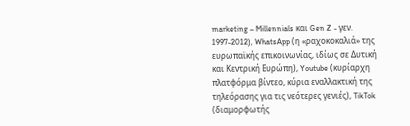marketing – Millennials και Gen Z - γεν. 1997-2012), WhatsApp (η «ραχοκοκαλιά» της ευρωπαϊκής επικοινωνίας, ιδίως σε Δυτική και Κεντρική Ευρώπη), Youtube (κυρίαρχη πλατφόρμα βίντεο, κύρια εναλλακτική της τηλεόρασης για τις νεότερες γενιές), TikTok (διαμορφωτής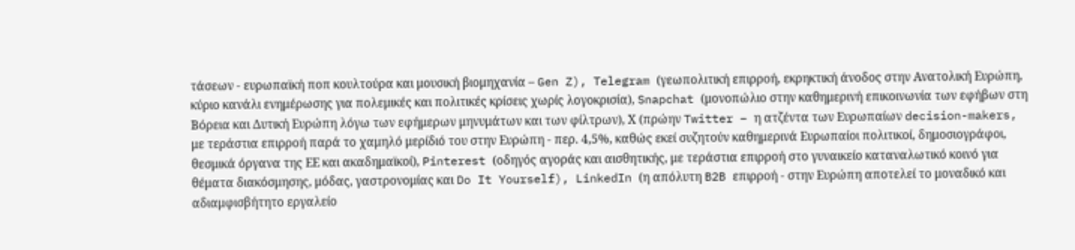τάσεων - ευρωπαϊκή ποπ κουλτούρα και μουσική βιομηχανία – Gen Z), Telegram (γεωπολιτική επιρροή, εκρηκτική άνοδος στην Ανατολική Ευρώπη, κύριο κανάλι ενημέρωσης για πολεμικές και πολιτικές κρίσεις χωρίς λογοκρισία), Snapchat (μονοπώλιο στην καθημερινή επικοινωνία των εφήβων στη Βόρεια και Δυτική Ευρώπη λόγω των εφήμερων μηνυμάτων και των φίλτρων), Χ (πρώην Twitter – η ατζέντα των Ευρωπαίων decision-makers, με τεράστια επιρροή παρά το χαμηλό μερίδιό του στην Ευρώπη - περ. 4,5%, καθώς εκεί συζητούν καθημερινά Ευρωπαίοι πολιτικοί, δημοσιογράφοι, θεσμικά όργανα της ΕΕ και ακαδημαϊκοί), Pinterest (οδηγός αγοράς και αισθητικής, με τεράστια επιρροή στο γυναικείο καταναλωτικό κοινό για θέματα διακόσμησης, μόδας, γαστρονομίας και Do It Yourself), LinkedIn (η απόλυτη B2B επιρροή - στην Ευρώπη αποτελεί το μοναδικό και αδιαμφισβήτητο εργαλείο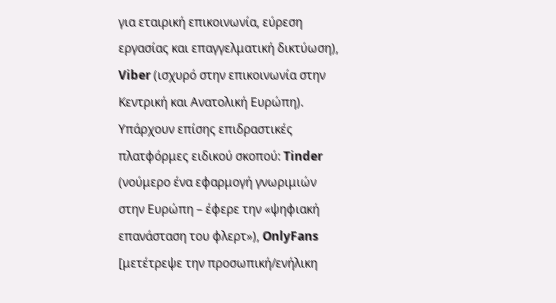για εταιρική επικοινωνία, εύρεση εργασίας και επαγγελματική δικτύωση), Viber (ισχυρό στην επικοινωνία στην Κεντρική και Ανατολική Ευρώπη). Υπάρχουν επίσης επιδραστικές πλατφόρμες ειδικού σκοπού: Tinder (νούμερο ένα εφαρμογή γνωριμιών στην Ευρώπη – έφερε την «ψηφιακή επανάσταση του φλερτ»), OnlyFans [μετέτρεψε την προσωπική/ενήλικη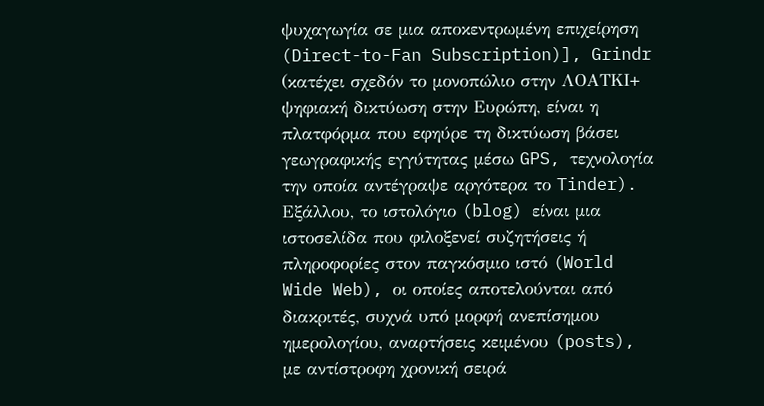ψυχαγωγία σε μια αποκεντρωμένη επιχείρηση (Direct-to-Fan Subscription)], Grindr (κατέχει σχεδόν το μονοπώλιο στην ΛΟΑΤΚΙ+ ψηφιακή δικτύωση στην Ευρώπη, είναι η πλατφόρμα που εφηύρε τη δικτύωση βάσει γεωγραφικής εγγύτητας μέσω GPS, τεχνολογία την οποία αντέγραψε αργότερα το Tinder). Εξάλλου, το ιστολόγιο (blog) είναι μια ιστοσελίδα που φιλοξενεί συζητήσεις ή πληροφορίες στον παγκόσμιο ιστό (World Wide Web), οι οποίες αποτελούνται από διακριτές, συχνά υπό μορφή ανεπίσημου ημερολογίου, αναρτήσεις κειμένου (posts), με αντίστροφη χρονική σειρά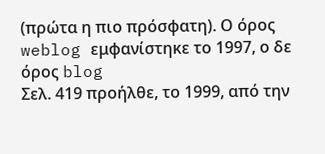(πρώτα η πιο πρόσφατη). Ο όρος weblog εμφανίστηκε το 1997, ο δε όρος blog
Σελ. 419 προήλθε, το 1999, από την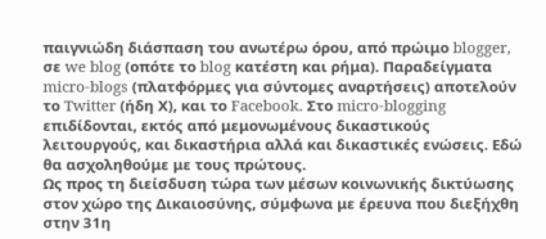παιγνιώδη διάσπαση του ανωτέρω όρου, από πρώιμο blogger, σε we blog (οπότε το blog κατέστη και ρήμα). Παραδείγματα micro-blogs (πλατφόρμες για σύντομες αναρτήσεις) αποτελούν το Twitter (ήδη Χ), και το Facebook. Στο micro-blogging επιδίδονται, εκτός από μεμονωμένους δικαστικούς λειτουργούς, και δικαστήρια αλλά και δικαστικές ενώσεις. Εδώ θα ασχοληθούμε με τους πρώτους.
Ως προς τη διείσδυση τώρα των μέσων κοινωνικής δικτύωσης στον χώρο της Δικαιοσύνης, σύμφωνα με έρευνα που διεξήχθη στην 31η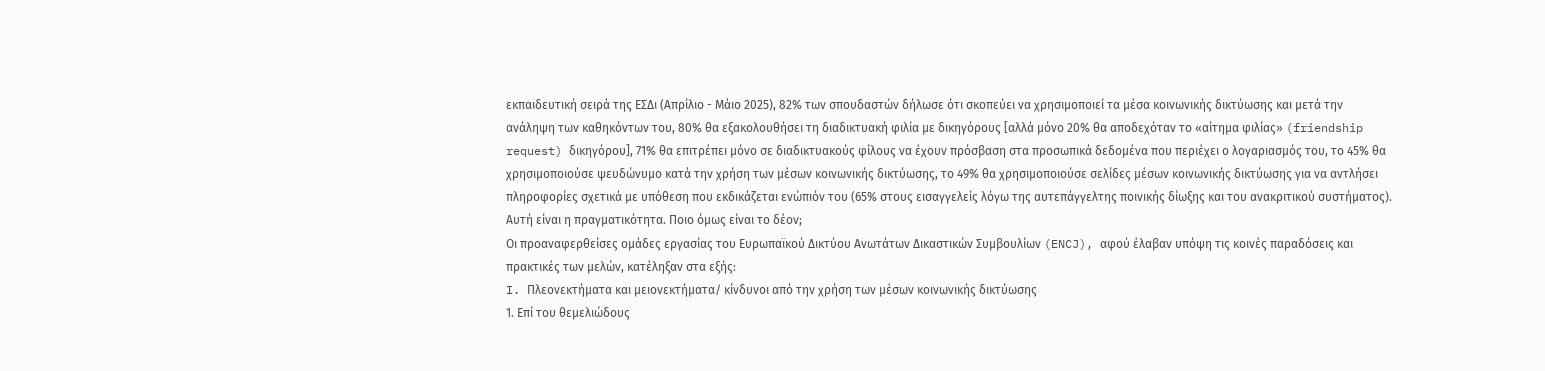εκπαιδευτική σειρά της ΕΣΔι (Απρίλιο - Μάιο 2025), 82% των σπουδαστών δήλωσε ότι σκοπεύει να χρησιμοποιεί τα μέσα κοινωνικής δικτύωσης και μετά την ανάληψη των καθηκόντων του, 80% θα εξακολουθήσει τη διαδικτυακή φιλία με δικηγόρους [αλλά μόνο 20% θα αποδεχόταν το «αίτημα φιλίας» (friendship request) δικηγόρου], 71% θα επιτρέπει μόνο σε διαδικτυακούς φίλους να έχουν πρόσβαση στα προσωπικά δεδομένα που περιέχει ο λογαριασμός του, το 45% θα χρησιμοποιούσε ψευδώνυμο κατά την χρήση των μέσων κοινωνικής δικτύωσης, το 49% θα χρησιμοποιούσε σελίδες μέσων κοινωνικής δικτύωσης για να αντλήσει πληροφορίες σχετικά με υπόθεση που εκδικάζεται ενώπιόν του (65% στους εισαγγελείς λόγω της αυτεπάγγελτης ποινικής δίωξης και του ανακριτικού συστήματος). Αυτή είναι η πραγματικότητα. Ποιο όμως είναι το δέον;
Οι προαναφερθείσες ομάδες εργασίας του Ευρωπαϊκού Δικτύου Ανωτάτων Δικαστικών Συμβουλίων (ENCJ), αφού έλαβαν υπόψη τις κοινές παραδόσεις και πρακτικές των μελών, κατέληξαν στα εξής:
I. Πλεονεκτήματα και μειονεκτήματα/ κίνδυνοι από την χρήση των μέσων κοινωνικής δικτύωσης
1. Επί του θεμελιώδους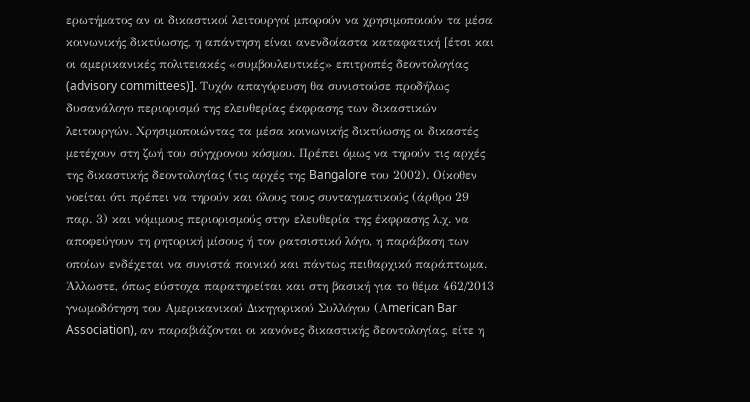ερωτήματος αν οι δικαστικοί λειτουργοί μπορούν να χρησιμοποιούν τα μέσα κοινωνικής δικτύωσης, η απάντηση είναι ανενδοίαστα καταφατική [έτσι και οι αμερικανικές πολιτειακές «συμβουλευτικές» επιτροπές δεοντολογίας (advisory committees)]. Τυχόν απαγόρευση θα συνιστούσε προδήλως δυσανάλογο περιορισμό της ελευθερίας έκφρασης των δικαστικών λειτουργών. Χρησιμοποιώντας τα μέσα κοινωνικής δικτύωσης οι δικαστές μετέχουν στη ζωή του σύγχρονου κόσμου. Πρέπει όμως να τηρούν τις αρχές της δικαστικής δεοντολογίας (τις αρχές της Bangalore του 2002). Οίκοθεν νοείται ότι πρέπει να τηρούν και όλους τους συνταγματικούς (άρθρο 29 παρ. 3) και νόμιμους περιορισμούς στην ελευθερία της έκφρασης λ.χ. να αποφεύγουν τη ρητορική μίσους ή τον ρατσιστικό λόγο, η παράβαση των οποίων ενδέχεται να συνιστά ποινικό και πάντως πειθαρχικό παράπτωμα. Άλλωστε, όπως εύστοχα παρατηρείται και στη βασική για το θέμα 462/2013 γνωμοδότηση του Αμερικανικού Δικηγορικού Συλλόγου (Αmerican Bar Association), αν παραβιάζονται οι κανόνες δικαστικής δεοντολογίας, είτε η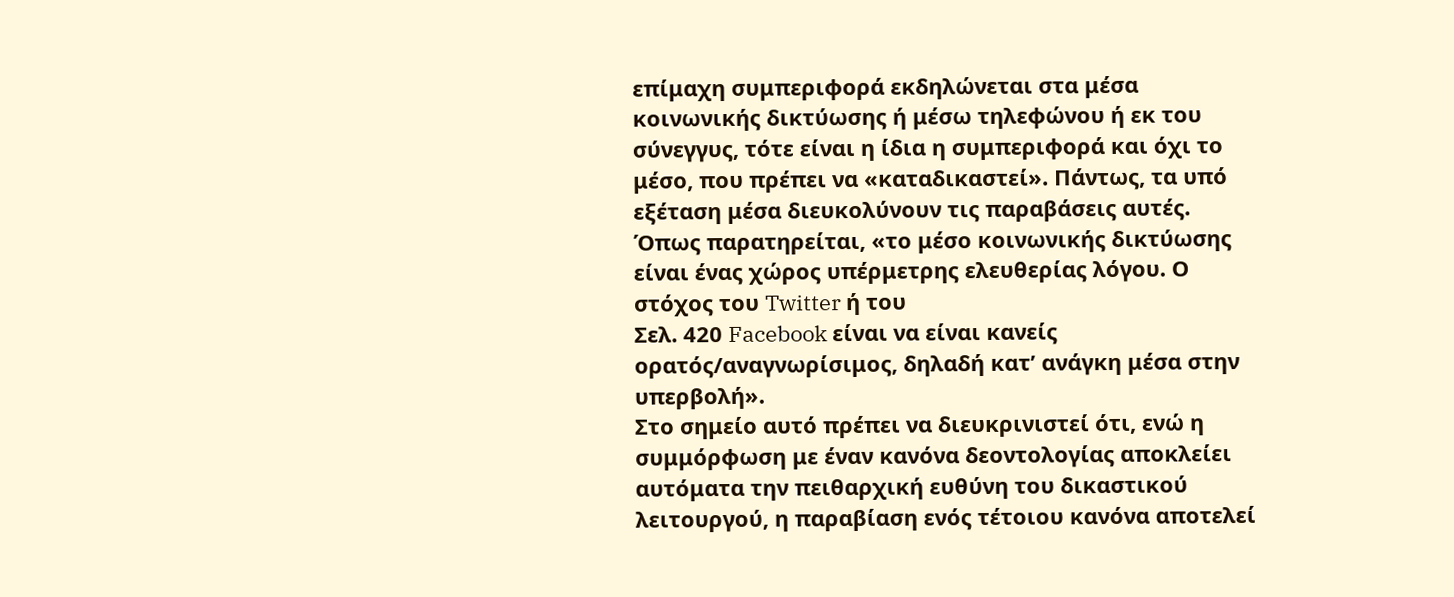επίμαχη συμπεριφορά εκδηλώνεται στα μέσα κοινωνικής δικτύωσης ή μέσω τηλεφώνου ή εκ του σύνεγγυς, τότε είναι η ίδια η συμπεριφορά και όχι το μέσο, που πρέπει να «καταδικαστεί». Πάντως, τα υπό εξέταση μέσα διευκολύνουν τις παραβάσεις αυτές. Όπως παρατηρείται, «το μέσο κοινωνικής δικτύωσης είναι ένας χώρος υπέρμετρης ελευθερίας λόγου. Ο στόχος του Twitter ή του
Σελ. 420 Facebook είναι να είναι κανείς ορατός/αναγνωρίσιμος, δηλαδή κατ’ ανάγκη μέσα στην υπερβολή».
Στο σημείο αυτό πρέπει να διευκρινιστεί ότι, ενώ η συμμόρφωση με έναν κανόνα δεοντολογίας αποκλείει αυτόματα την πειθαρχική ευθύνη του δικαστικού λειτουργού, η παραβίαση ενός τέτοιου κανόνα αποτελεί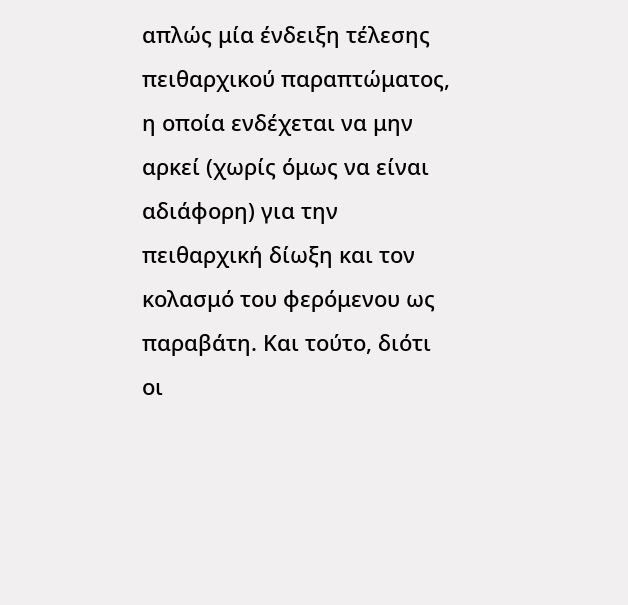απλώς μία ένδειξη τέλεσης πειθαρχικού παραπτώματος, η οποία ενδέχεται να μην αρκεί (χωρίς όμως να είναι αδιάφορη) για την πειθαρχική δίωξη και τον κολασμό του φερόμενου ως παραβάτη. Και τούτο, διότι οι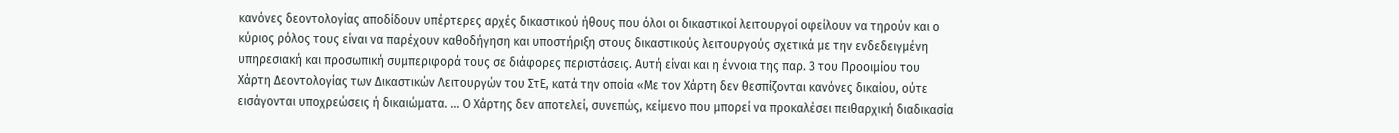κανόνες δεοντολογίας αποδίδουν υπέρτερες αρχές δικαστικού ήθους που όλοι οι δικαστικοί λειτουργοί οφείλουν να τηρούν και ο κύριος ρόλος τους είναι να παρέχουν καθοδήγηση και υποστήριξη στους δικαστικούς λειτουργούς σχετικά με την ενδεδειγμένη υπηρεσιακή και προσωπική συμπεριφορά τους σε διάφορες περιστάσεις. Αυτή είναι και η έννοια της παρ. 3 του Προοιμίου του Χάρτη Δεοντολογίας των Δικαστικών Λειτουργών του ΣτΕ, κατά την οποία «Με τον Χάρτη δεν θεσπίζονται κανόνες δικαίου, ούτε εισάγονται υποχρεώσεις ή δικαιώματα. … Ο Χάρτης δεν αποτελεί, συνεπώς, κείμενο που μπορεί να προκαλέσει πειθαρχική διαδικασία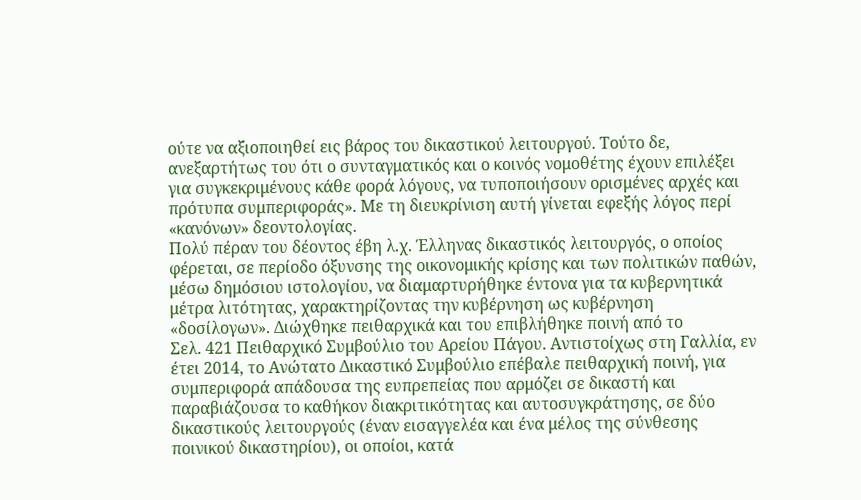ούτε να αξιοποιηθεί εις βάρος του δικαστικού λειτουργού. Τούτο δε, ανεξαρτήτως του ότι ο συνταγματικός και ο κοινός νομοθέτης έχουν επιλέξει για συγκεκριμένους κάθε φορά λόγους, να τυποποιήσουν ορισμένες αρχές και πρότυπα συμπεριφοράς». Με τη διευκρίνιση αυτή γίνεται εφεξής λόγος περί «κανόνων» δεοντολογίας.
Πολύ πέραν του δέοντος έβη λ.χ. Έλληνας δικαστικός λειτουργός, ο οποίος φέρεται, σε περίοδο όξυνσης της οικονομικής κρίσης και των πολιτικών παθών, μέσω δημόσιου ιστολογίου, να διαμαρτυρήθηκε έντονα για τα κυβερνητικά μέτρα λιτότητας, χαρακτηρίζοντας την κυβέρνηση ως κυβέρνηση «δοσίλογων». Διώχθηκε πειθαρχικά και του επιβλήθηκε ποινή από το
Σελ. 421 Πειθαρχικό Συμβούλιο του Αρείου Πάγου. Αντιστοίχως στη Γαλλία, εν έτει 2014, το Ανώτατο Δικαστικό Συμβούλιο επέβαλε πειθαρχική ποινή, για συμπεριφορά απάδουσα της ευπρεπείας που αρμόζει σε δικαστή και παραβιάζουσα το καθήκον διακριτικότητας και αυτοσυγκράτησης, σε δύο δικαστικούς λειτουργούς (έναν εισαγγελέα και ένα μέλος της σύνθεσης ποινικού δικαστηρίου), οι οποίοι, κατά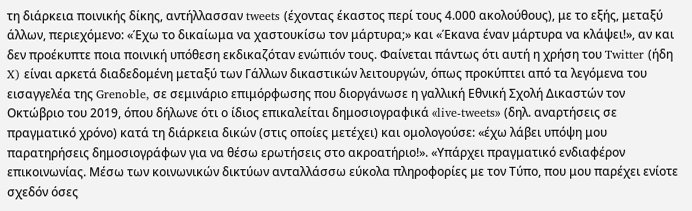τη διάρκεια ποινικής δίκης, αντήλλασσαν tweets (έχοντας έκαστος περί τους 4.000 ακολούθους), με το εξής, μεταξύ άλλων, περιεχόμενο: «Έχω το δικαίωμα να χαστουκίσω τον μάρτυρα;» και «Έκανα έναν μάρτυρα να κλάψει!», αν και δεν προέκυπτε ποια ποινική υπόθεση εκδικαζόταν ενώπιόν τους. Φαίνεται πάντως ότι αυτή η χρήση του Twitter (ήδη X) είναι αρκετά διαδεδομένη μεταξύ των Γάλλων δικαστικών λειτουργών, όπως προκύπτει από τα λεγόμενα του εισαγγελέα της Grenoble, σε σεμινάριο επιμόρφωσης που διοργάνωσε η γαλλική Εθνική Σχολή Δικαστών τον Οκτώβριο του 2019, όπου δήλωνε ότι ο ίδιος επικαλείται δημοσιογραφικά «live-tweets» (δηλ. αναρτήσεις σε πραγματικό χρόνο) κατά τη διάρκεια δικών (στις οποίες μετέχει) και ομολογούσε: «έχω λάβει υπόψη μου παρατηρήσεις δημοσιογράφων για να θέσω ερωτήσεις στο ακροατήριο!». «Υπάρχει πραγματικό ενδιαφέρον επικοινωνίας. Μέσω των κοινωνικών δικτύων ανταλλάσσω εύκολα πληροφορίες με τον Τύπο, που μου παρέχει ενίοτε σχεδόν όσες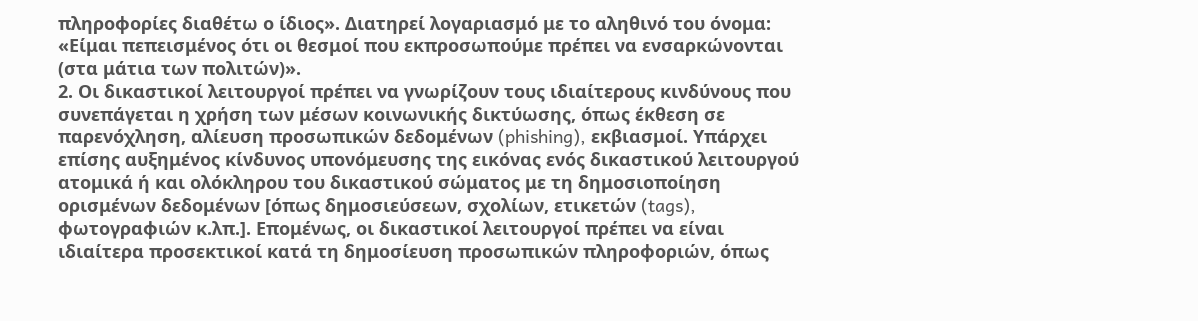πληροφορίες διαθέτω ο ίδιος». Διατηρεί λογαριασμό με το αληθινό του όνομα: «Είμαι πεπεισμένος ότι οι θεσμοί που εκπροσωπούμε πρέπει να ενσαρκώνονται (στα μάτια των πολιτών)».
2. Οι δικαστικοί λειτουργοί πρέπει να γνωρίζουν τους ιδιαίτερους κινδύνους που συνεπάγεται η χρήση των μέσων κοινωνικής δικτύωσης, όπως έκθεση σε παρενόχληση, αλίευση προσωπικών δεδομένων (phishing), εκβιασμoί. Υπάρχει επίσης αυξημένος κίνδυνος υπονόμευσης της εικόνας ενός δικαστικού λειτουργού ατομικά ή και ολόκληρου του δικαστικού σώματος με τη δημοσιοποίηση ορισμένων δεδομένων [όπως δημοσιεύσεων, σχολίων, ετικετών (tags), φωτογραφιών κ.λπ.]. Επομένως, οι δικαστικοί λειτουργοί πρέπει να είναι ιδιαίτερα προσεκτικοί κατά τη δημοσίευση προσωπικών πληροφοριών, όπως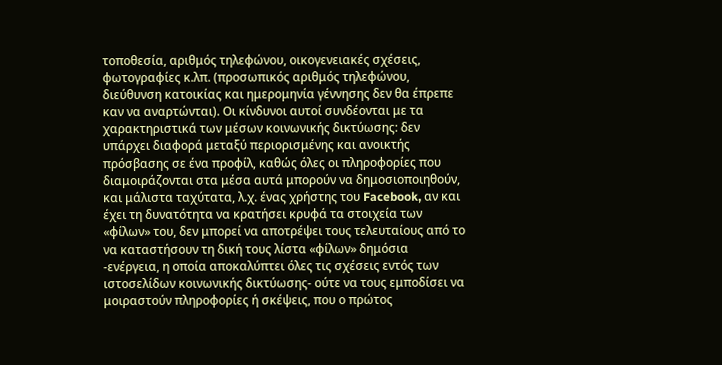τοποθεσία, αριθμός τηλεφώνου, οικογενειακές σχέσεις, φωτογραφίες κ.λπ. (προσωπικός αριθμός τηλεφώνου, διεύθυνση κατοικίας και ημερομηνία γέννησης δεν θα έπρεπε καν να αναρτώνται). Οι κίνδυνοι αυτοί συνδέονται με τα χαρακτηριστικά των μέσων κοινωνικής δικτύωσης: δεν υπάρχει διαφορά μεταξύ περιορισμένης και ανοικτής πρόσβασης σε ένα προφίλ, καθώς όλες οι πληροφορίες που διαμοιράζονται στα μέσα αυτά μπορούν να δημοσιοποιηθούν, και μάλιστα ταχύτατα, λ.χ. ένας χρήστης του Facebook, αν και έχει τη δυνατότητα να κρατήσει κρυφά τα στοιχεία των «φίλων» του, δεν μπορεί να αποτρέψει τους τελευταίους από το να καταστήσουν τη δική τους λίστα «φίλων» δημόσια -ενέργεια, η οποία αποκαλύπτει όλες τις σχέσεις εντός των ιστοσελίδων κοινωνικής δικτύωσης- ούτε να τους εμποδίσει να μοιραστούν πληροφορίες ή σκέψεις, που ο πρώτος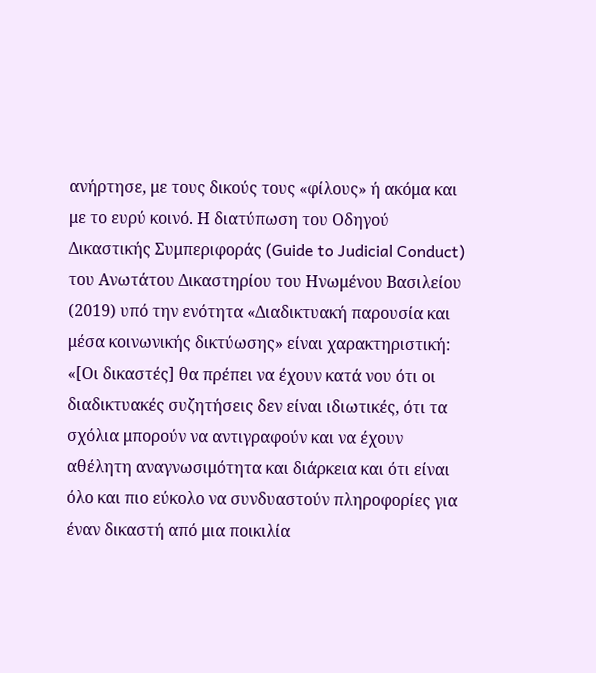ανήρτησε, με τους δικούς τους «φίλους» ή ακόμα και με το ευρύ κοινό. Η διατύπωση του Οδηγού Δικαστικής Συμπεριφοράς (Guide to Judicial Conduct) του Ανωτάτου Δικαστηρίου του Ηνωμένου Βασιλείου (2019) υπό την ενότητα «Διαδικτυακή παρουσία και μέσα κοινωνικής δικτύωσης» είναι χαρακτηριστική: «[Οι δικαστές] θα πρέπει να έχουν κατά νου ότι οι διαδικτυακές συζητήσεις δεν είναι ιδιωτικές, ότι τα σχόλια μπορούν να αντιγραφούν και να έχουν αθέλητη αναγνωσιμότητα και διάρκεια και ότι είναι όλο και πιο εύκολο να συνδυαστούν πληροφορίες για έναν δικαστή από μια ποικιλία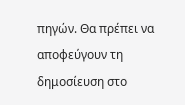πηγών. Θα πρέπει να αποφεύγουν τη δημοσίευση στο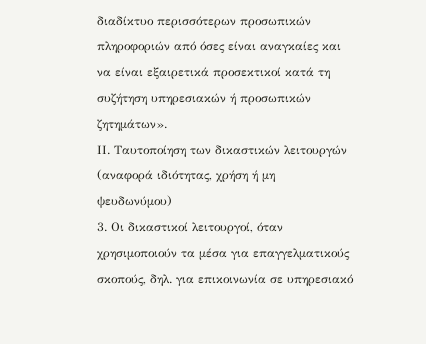διαδίκτυο περισσότερων προσωπικών πληροφοριών από όσες είναι αναγκαίες και να είναι εξαιρετικά προσεκτικοί κατά τη συζήτηση υπηρεσιακών ή προσωπικών ζητημάτων».
ΙΙ. Ταυτοποίηση των δικαστικών λειτουργών (αναφορά ιδιότητας, χρήση ή μη ψευδωνύμου)
3. Οι δικαστικοί λειτουργοί, όταν χρησιμοποιούν τα μέσα για επαγγελματικούς σκοπούς, δηλ. για επικοινωνία σε υπηρεσιακό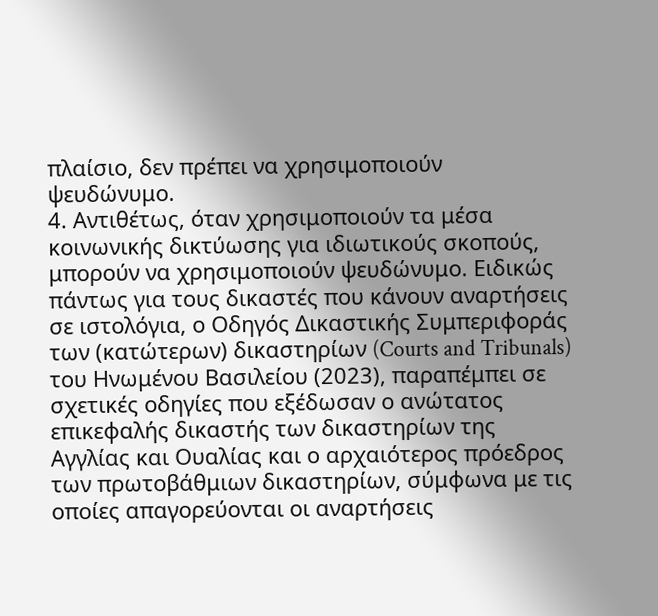πλαίσιο, δεν πρέπει να χρησιμοποιούν ψευδώνυμο.
4. Αντιθέτως, όταν χρησιμοποιούν τα μέσα κοινωνικής δικτύωσης για ιδιωτικούς σκοπούς, μπορούν να χρησιμοποιούν ψευδώνυμο. Ειδικώς πάντως για τους δικαστές που κάνουν αναρτήσεις σε ιστολόγια, ο Οδηγός Δικαστικής Συμπεριφοράς των (κατώτερων) δικαστηρίων (Courts and Tribunals) του Ηνωμένου Βασιλείου (2023), παραπέμπει σε σχετικές οδηγίες που εξέδωσαν ο ανώτατος επικεφαλής δικαστής των δικαστηρίων της Αγγλίας και Ουαλίας και ο αρχαιότερος πρόεδρος των πρωτοβάθμιων δικαστηρίων, σύμφωνα με τις οποίες απαγορεύονται οι αναρτήσεις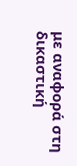με αναφορά στη δικαστική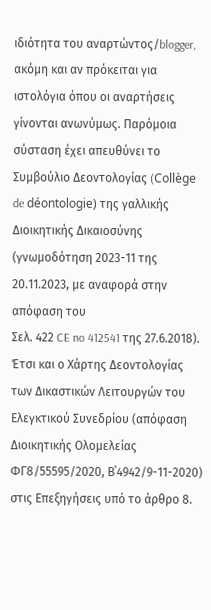ιδιότητα του αναρτώντος/blogger, ακόμη και αν πρόκειται για ιστολόγια όπου οι αναρτήσεις γίνονται ανωνύμως. Παρόμοια σύσταση έχει απευθύνει το Συμβούλιο Δεοντολογίας (Collège de déontologie) της γαλλικής Διοικητικής Δικαιοσύνης (γνωμοδότηση 2023-11 της 20.11.2023, με αναφορά στην απόφαση του
Σελ. 422 CE no 412541 της 27.6.2018). Έτσι και ο Χάρτης Δεοντολογίας των Δικαστικών Λειτουργών του Ελεγκτικού Συνεδρίου (απόφαση Διοικητικής Ολομελείας ΦΓ8/55595/2020, Β΄4942/9-11-2020) στις Επεξηγήσεις υπό το άρθρο 8.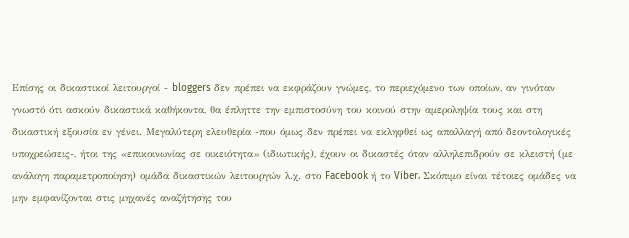Επίσης οι δικαστικοί λειτουργοί - bloggers δεν πρέπει να εκφράζουν γνώμες, το περιεχόμενο των οποίων, αν γινόταν γνωστό ότι ασκούν δικαστικά καθήκοντα, θα έπληττε την εμπιστοσύνη του κοινού στην αμεροληψία τους και στη δικαστική εξουσία εν γένει. Μεγαλύτερη ελευθερία -που όμως δεν πρέπει να εκληφθεί ως απαλλαγή από δεοντολογικές υποχρεώσεις-, ήτοι της «επικοινωνίας σε οικειότητα» (ιδιωτικής), έχουν οι δικαστές όταν αλληλεπιδρούν σε κλειστή (με ανάλογη παραμετροποίηση) ομάδα δικαστικών λειτουργών λ.χ. στο Facebook ή το Viber. Σκόπιμο είναι τέτοιες ομάδες να μην εμφανίζονται στις μηχανές αναζήτησης του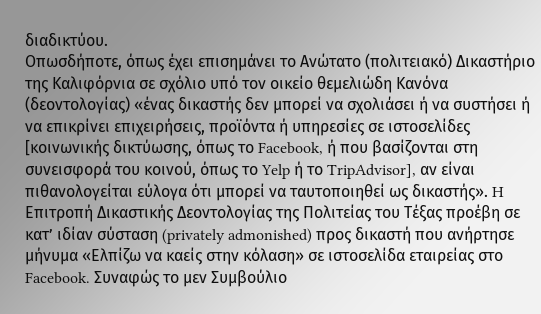διαδικτύου.
Οπωσδήποτε, όπως έχει επισημάνει το Ανώτατο (πολιτειακό) Δικαστήριο της Καλιφόρνια σε σχόλιο υπό τον οικείο θεμελιώδη Κανόνα (δεοντολογίας) «ένας δικαστής δεν μπορεί να σχολιάσει ή να συστήσει ή να επικρίνει επιχειρήσεις, προϊόντα ή υπηρεσίες σε ιστοσελίδες [κοινωνικής δικτύωσης, όπως το Facebook, ή που βασίζονται στη συνεισφορά του κοινού, όπως το Yelp ή το TripAdvisor], αν είναι πιθανολογείται εύλογα ότι μπορεί να ταυτοποιηθεί ως δικαστής». H Επιτροπή Δικαστικής Δεοντολογίας της Πολιτείας του Τέξας προέβη σε κατ’ ιδίαν σύσταση (privately admonished) προς δικαστή που ανήρτησε μήνυμα «Ελπίζω να καείς στην κόλαση» σε ιστοσελίδα εταιρείας στο Facebook. Συναφώς το μεν Συμβούλιο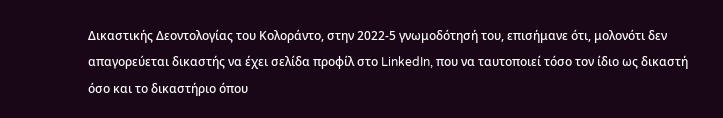Δικαστικής Δεοντολογίας του Κολοράντο, στην 2022-5 γνωμοδότησή του, επισήμανε ότι, μολονότι δεν απαγορεύεται δικαστής να έχει σελίδα προφίλ στο LinkedIn, που να ταυτοποιεί τόσο τον ίδιο ως δικαστή όσο και το δικαστήριο όπου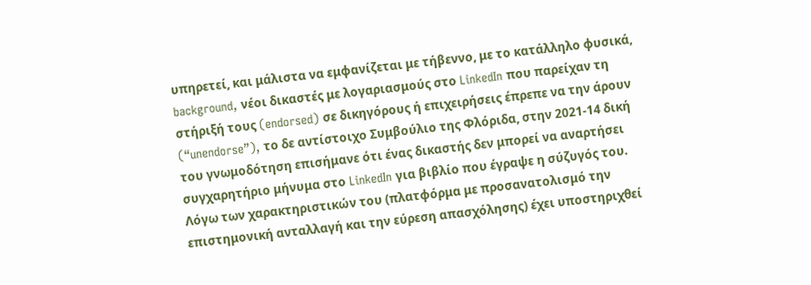υπηρετεί, και μάλιστα να εμφανίζεται με τήβεννο, με το κατάλληλο φυσικά, background, νέοι δικαστές με λογαριασμούς στο LinkedIn που παρείχαν τη στήριξή τους (endorsed) σε δικηγόρους ή επιχειρήσεις έπρεπε να την άρουν (“unendorse”), το δε αντίστοιχο Συμβούλιο της Φλόριδα, στην 2021-14 δική του γνωμοδότηση επισήμανε ότι ένας δικαστής δεν μπορεί να αναρτήσει συγχαρητήριο μήνυμα στο LinkedIn για βιβλίο που έγραψε η σύζυγός του. Λόγω των χαρακτηριστικών του (πλατφόρμα με προσανατολισμό την επιστημονική ανταλλαγή και την εύρεση απασχόλησης) έχει υποστηριχθεί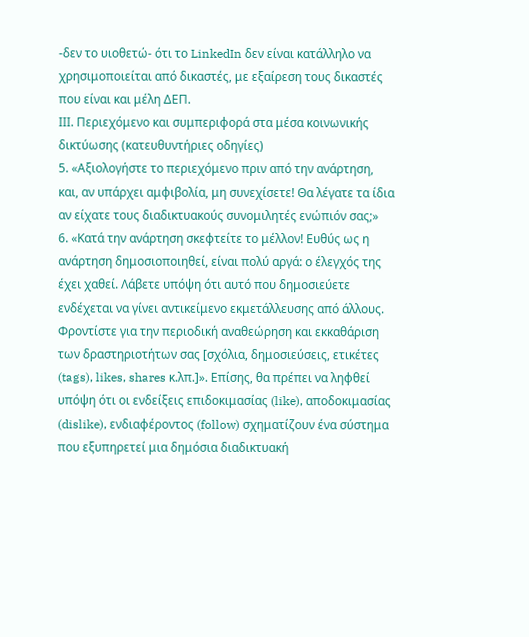-δεν το υιοθετώ- ότι το LinkedIn δεν είναι κατάλληλο να χρησιμοποιείται από δικαστές, με εξαίρεση τους δικαστές που είναι και μέλη ΔΕΠ.
ΙII. Περιεχόμενο και συμπεριφορά στα μέσα κοινωνικής δικτύωσης (κατευθυντήριες οδηγίες)
5. «Αξιολογήστε το περιεχόμενο πριν από την ανάρτηση, και, αν υπάρχει αμφιβολία, μη συνεχίσετε! Θα λέγατε τα ίδια αν είχατε τους διαδικτυακούς συνομιλητές ενώπιόν σας;»
6. «Κατά την ανάρτηση σκεφτείτε το μέλλον! Ευθύς ως η ανάρτηση δημοσιοποιηθεί, είναι πολύ αργά: ο έλεγχός της έχει χαθεί. Λάβετε υπόψη ότι αυτό που δημοσιεύετε ενδέχεται να γίνει αντικείμενο εκμετάλλευσης από άλλους. Φροντίστε για την περιοδική αναθεώρηση και εκκαθάριση των δραστηριοτήτων σας [σχόλια, δημοσιεύσεις, ετικέτες (tags), likes, shares κ.λπ.]». Επίσης, θα πρέπει να ληφθεί υπόψη ότι οι ενδείξεις επιδοκιμασίας (like), αποδοκιμασίας (dislike), ενδιαφέροντος (follow) σχηματίζουν ένα σύστημα που εξυπηρετεί μια δημόσια διαδικτυακή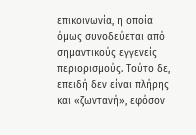επικοινωνία, η οποία όμως συνοδεύεται από σημαντικούς εγγενείς περιορισμούς. Τούτο δε, επειδή δεν είναι πλήρης και «ζωντανή», εφόσον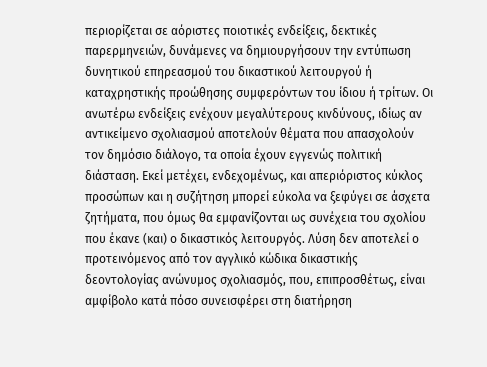περιορίζεται σε αόριστες ποιοτικές ενδείξεις, δεκτικές παρερμηνειών, δυνάμενες να δημιουργήσουν την εντύπωση δυνητικού επηρεασμού του δικαστικού λειτουργού ή καταχρηστικής προώθησης συμφερόντων του ίδιου ή τρίτων. Οι ανωτέρω ενδείξεις ενέχουν μεγαλύτερους κινδύνους, ιδίως αν αντικείμενο σχολιασμού αποτελούν θέματα που απασχολούν τον δημόσιο διάλογο, τα οποία έχουν εγγενώς πολιτική διάσταση. Εκεί μετέχει, ενδεχομένως, και απεριόριστος κύκλος προσώπων και η συζήτηση μπορεί εύκολα να ξεφύγει σε άσχετα ζητήματα, που όμως θα εμφανίζονται ως συνέχεια του σχολίου που έκανε (και) ο δικαστικός λειτουργός. Λύση δεν αποτελεί ο προτεινόμενος από τον αγγλικό κώδικα δικαστικής δεοντολογίας ανώνυμος σχολιασμός, που, επιπροσθέτως, είναι αμφίβολο κατά πόσο συνεισφέρει στη διατήρηση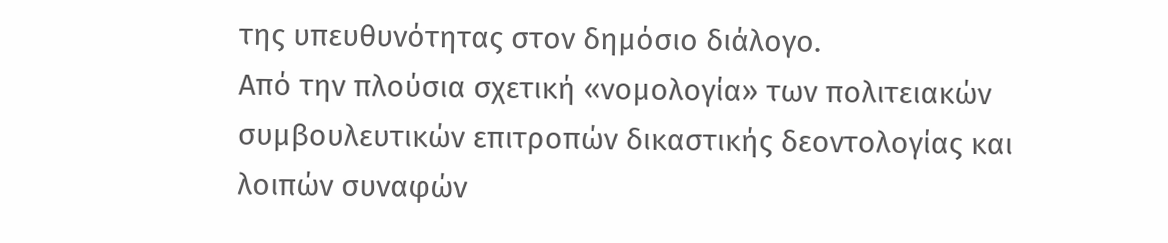της υπευθυνότητας στον δημόσιο διάλογο.
Από την πλούσια σχετική «νομολογία» των πολιτειακών συμβουλευτικών επιτροπών δικαστικής δεοντολογίας και λοιπών συναφών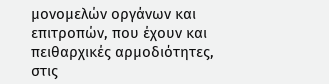μονομελών οργάνων και επιτροπών, που έχουν και πειθαρχικές αρμοδιότητες, στις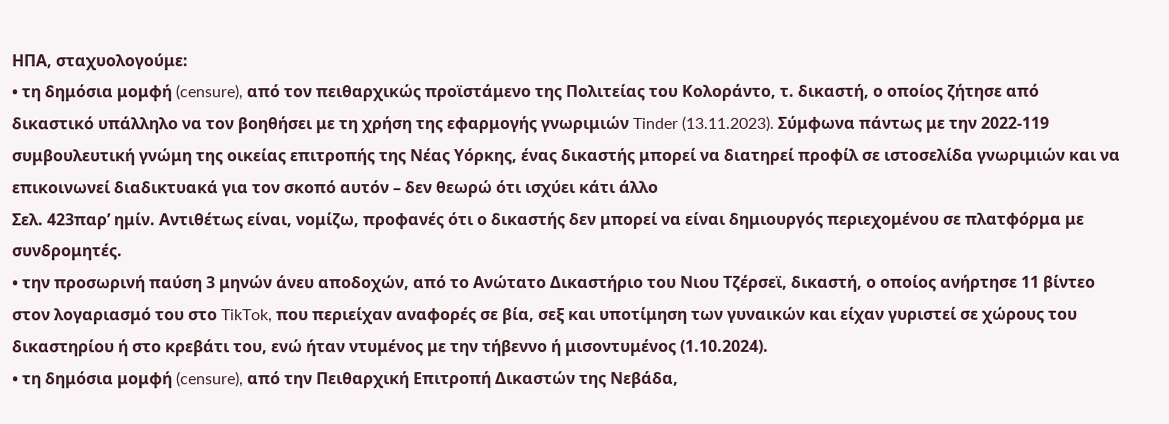ΗΠΑ, σταχυολογούμε:
• τη δημόσια μομφή (censure), από τον πειθαρχικώς προϊστάμενο της Πολιτείας του Κολοράντο, τ. δικαστή, ο οποίος ζήτησε από δικαστικό υπάλληλο να τον βοηθήσει με τη χρήση της εφαρμογής γνωριμιών Tinder (13.11.2023). Σύμφωνα πάντως με την 2022-119 συμβουλευτική γνώμη της οικείας επιτροπής της Νέας Υόρκης, ένας δικαστής μπορεί να διατηρεί προφίλ σε ιστοσελίδα γνωριμιών και να επικοινωνεί διαδικτυακά για τον σκοπό αυτόν – δεν θεωρώ ότι ισχύει κάτι άλλο
Σελ. 423παρ’ ημίν. Αντιθέτως είναι, νομίζω, προφανές ότι ο δικαστής δεν μπορεί να είναι δημιουργός περιεχομένου σε πλατφόρμα με συνδρομητές.
• την προσωρινή παύση 3 μηνών άνευ αποδοχών, από το Ανώτατο Δικαστήριο του Νιου Τζέρσεϊ, δικαστή, ο οποίος ανήρτησε 11 βίντεο στον λογαριασμό του στο TikTok, που περιείχαν αναφορές σε βία, σεξ και υποτίμηση των γυναικών και είχαν γυριστεί σε χώρους του δικαστηρίου ή στο κρεβάτι του, ενώ ήταν ντυμένος με την τήβεννο ή μισοντυμένος (1.10.2024).
• τη δημόσια μομφή (censure), από την Πειθαρχική Επιτροπή Δικαστών της Νεβάδα,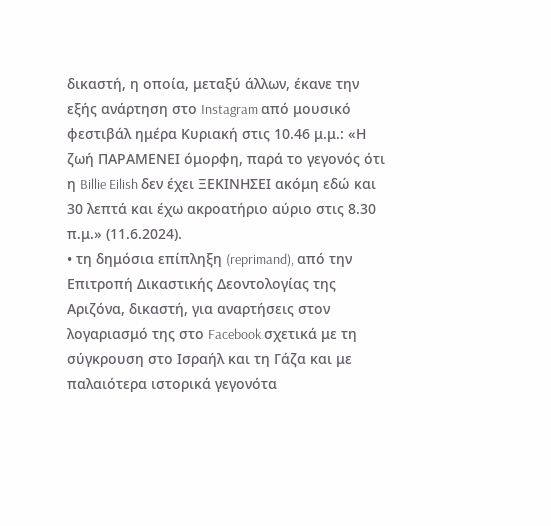δικαστή, η οποία, μεταξύ άλλων, έκανε την εξής ανάρτηση στο Instagram από μουσικό φεστιβάλ ημέρα Κυριακή στις 10.46 μ.μ.: «Η ζωή ΠΑΡΑΜΕΝΕΙ όμορφη, παρά το γεγονός ότι η Billie Eilish δεν έχει ΞΕΚΙΝΗΣΕΙ ακόμη εδώ και 30 λεπτά και έχω ακροατήριο αύριο στις 8.30 π.μ.» (11.6.2024).
• τη δημόσια επίπληξη (reprimand), από την Επιτροπή Δικαστικής Δεοντολογίας της Αριζόνα, δικαστή, για αναρτήσεις στον λογαριασμό της στο Facebook σχετικά με τη σύγκρουση στο Ισραήλ και τη Γάζα και με παλαιότερα ιστορικά γεγονότα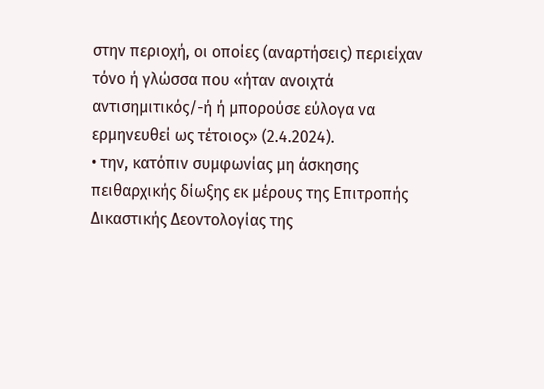στην περιοχή, οι οποίες (αναρτήσεις) περιείχαν τόνο ή γλώσσα που «ήταν ανοιχτά αντισημιτικός/-ή ή μπορούσε εύλογα να ερμηνευθεί ως τέτοιος» (2.4.2024).
• την, κατόπιν συμφωνίας μη άσκησης πειθαρχικής δίωξης εκ μέρους της Επιτροπής Δικαστικής Δεοντολογίας της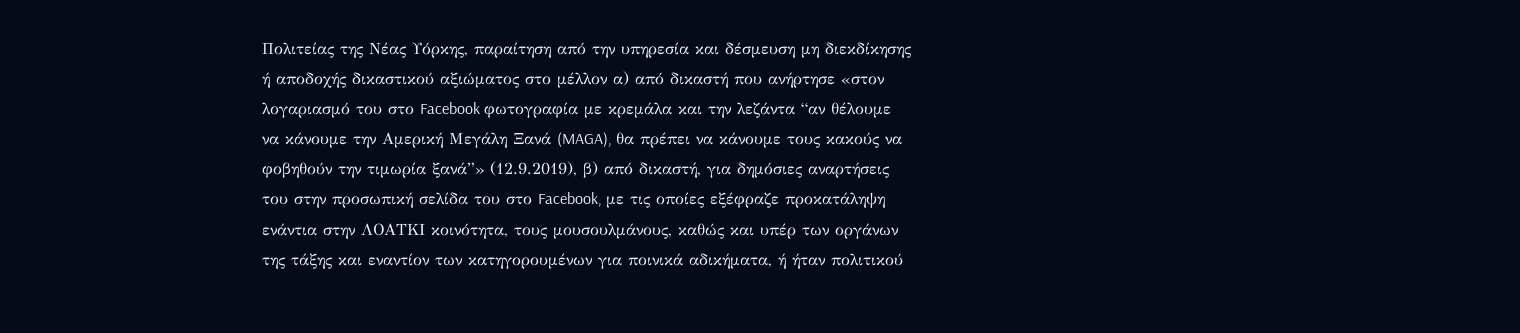Πολιτείας της Νέας Υόρκης, παραίτηση από την υπηρεσία και δέσμευση μη διεκδίκησης ή αποδοχής δικαστικού αξιώματος στο μέλλον α) από δικαστή που ανήρτησε «στον λογαριασμό του στο Facebook φωτογραφία με κρεμάλα και την λεζάντα “αν θέλουμε να κάνουμε την Αμερική Μεγάλη Ξανά (MAGA), θα πρέπει να κάνουμε τους κακούς να φοβηθούν την τιμωρία ξανά”» (12.9.2019), β) από δικαστή, για δημόσιες αναρτήσεις του στην προσωπική σελίδα του στο Facebook, με τις οποίες εξέφραζε προκατάληψη ενάντια στην ΛΟΑΤΚΙ κοινότητα, τους μουσουλμάνους, καθώς και υπέρ των οργάνων της τάξης και εναντίον των κατηγορουμένων για ποινικά αδικήματα, ή ήταν πολιτικού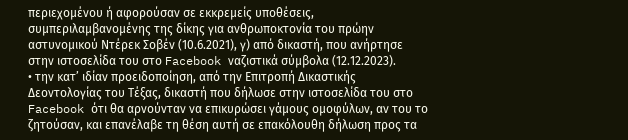περιεχομένου ή αφορούσαν σε εκκρεμείς υποθέσεις, συμπεριλαμβανομένης της δίκης για ανθρωποκτονία του πρώην αστυνομικού Ντέρεκ Σοβέν (10.6.2021), γ) από δικαστή, που ανήρτησε στην ιστοσελίδα του στο Facebook ναζιστικά σύμβολα (12.12.2023).
• την κατ’ ιδίαν προειδοποίηση, από την Επιτροπή Δικαστικής Δεοντολογίας του Τέξας, δικαστή που δήλωσε στην ιστοσελίδα του στο Facebook ότι θα αρνούνταν να επικυρώσει γάμους ομοφύλων, αν του το ζητούσαν, και επανέλαβε τη θέση αυτή σε επακόλουθη δήλωση προς τα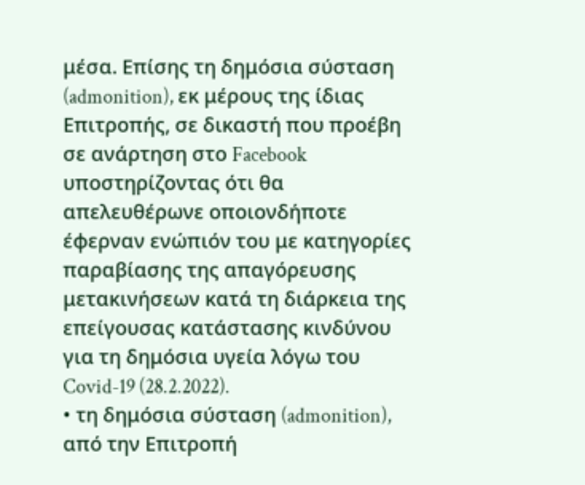μέσα. Επίσης τη δημόσια σύσταση (admonition), εκ μέρους της ίδιας Επιτροπής, σε δικαστή που προέβη σε ανάρτηση στο Facebook υποστηρίζοντας ότι θα απελευθέρωνε οποιονδήποτε έφερναν ενώπιόν του με κατηγορίες παραβίασης της απαγόρευσης μετακινήσεων κατά τη διάρκεια της επείγουσας κατάστασης κινδύνου για τη δημόσια υγεία λόγω του Covid-19 (28.2.2022).
• τη δημόσια σύσταση (admonition), από την Επιτροπή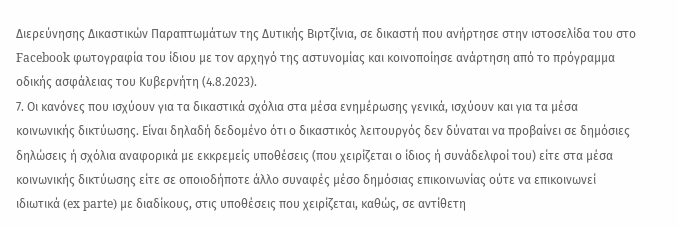Διερεύνησης Δικαστικών Παραπτωμάτων της Δυτικής Βιρτζίνια, σε δικαστή που ανήρτησε στην ιστοσελίδα του στο Facebook φωτογραφία του ίδιου με τον αρχηγό της αστυνομίας και κοινοποίησε ανάρτηση από το πρόγραμμα οδικής ασφάλειας του Κυβερνήτη (4.8.2023).
7. Οι κανόνες που ισχύουν για τα δικαστικά σχόλια στα μέσα ενημέρωσης γενικά, ισχύουν και για τα μέσα κοινωνικής δικτύωσης. Είναι δηλαδή δεδομένο ότι ο δικαστικός λειτουργός δεν δύναται να προβαίνει σε δημόσιες δηλώσεις ή σχόλια αναφορικά με εκκρεμείς υποθέσεις (που χειρίζεται ο ίδιος ή συνάδελφοί του) είτε στα μέσα κοινωνικής δικτύωσης είτε σε οποιοδήποτε άλλο συναφές μέσο δημόσιας επικοινωνίας ούτε να επικοινωνεί ιδιωτικά (ex parte) με διαδίκους, στις υποθέσεις που χειρίζεται, καθώς, σε αντίθετη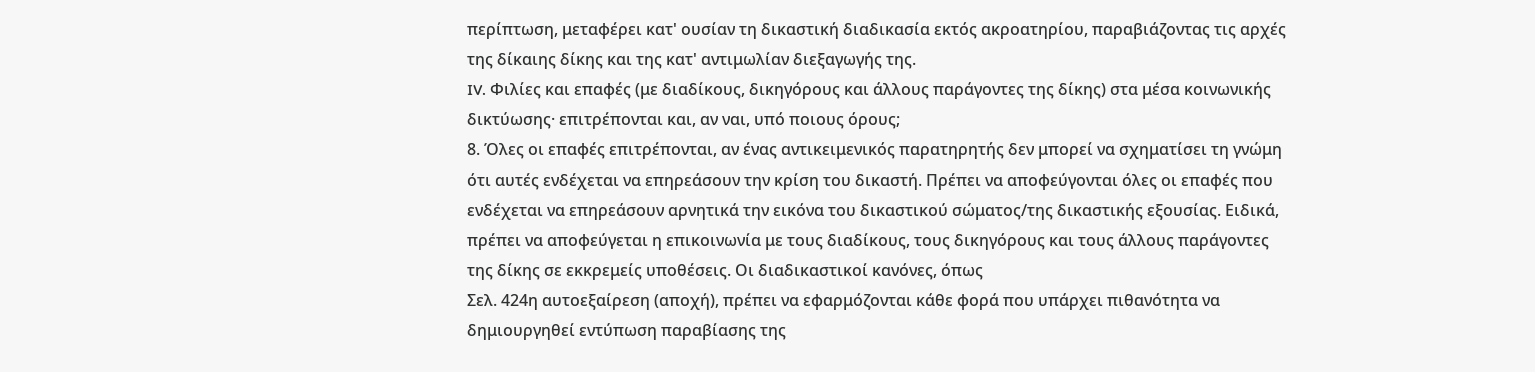περίπτωση, μεταφέρει κατ' ουσίαν τη δικαστική διαδικασία εκτός ακροατηρίου, παραβιάζοντας τις αρχές της δίκαιης δίκης και της κατ' αντιμωλίαν διεξαγωγής της.
IV. Φιλίες και επαφές (με διαδίκους, δικηγόρους και άλλους παράγοντες της δίκης) στα μέσα κοινωνικής δικτύωσης· επιτρέπονται και, αν ναι, υπό ποιους όρους;
8. Όλες οι επαφές επιτρέπονται, αν ένας αντικειμενικός παρατηρητής δεν μπορεί να σχηματίσει τη γνώμη ότι αυτές ενδέχεται να επηρεάσουν την κρίση του δικαστή. Πρέπει να αποφεύγονται όλες οι επαφές που ενδέχεται να επηρεάσουν αρνητικά την εικόνα του δικαστικού σώματος/της δικαστικής εξουσίας. Ειδικά, πρέπει να αποφεύγεται η επικοινωνία με τους διαδίκους, τους δικηγόρους και τους άλλους παράγοντες της δίκης σε εκκρεμείς υποθέσεις. Οι διαδικαστικοί κανόνες, όπως
Σελ. 424η αυτοεξαίρεση (αποχή), πρέπει να εφαρμόζονται κάθε φορά που υπάρχει πιθανότητα να δημιουργηθεί εντύπωση παραβίασης της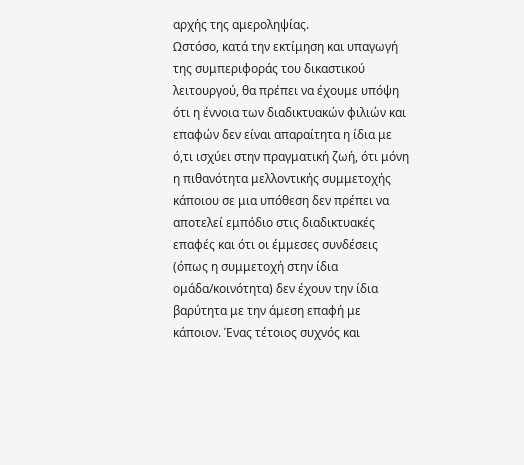αρχής της αμεροληψίας.
Ωστόσο, κατά την εκτίμηση και υπαγωγή της συμπεριφοράς του δικαστικού λειτουργού, θα πρέπει να έχουμε υπόψη ότι η έννοια των διαδικτυακών φιλιών και επαφών δεν είναι απαραίτητα η ίδια με ό,τι ισχύει στην πραγματική ζωή, ότι μόνη η πιθανότητα μελλοντικής συμμετοχής κάποιου σε μια υπόθεση δεν πρέπει να αποτελεί εμπόδιο στις διαδικτυακές επαφές και ότι οι έμμεσες συνδέσεις (όπως η συμμετοχή στην ίδια ομάδα/κοινότητα) δεν έχουν την ίδια βαρύτητα με την άμεση επαφή με κάποιον. Ένας τέτοιος συχνός και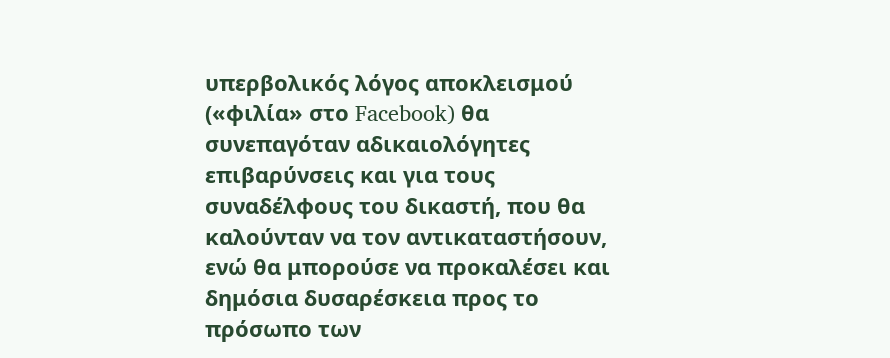υπερβολικός λόγος αποκλεισμού («φιλία» στο Facebook) θα συνεπαγόταν αδικαιολόγητες επιβαρύνσεις και για τους συναδέλφους του δικαστή, που θα καλούνταν να τον αντικαταστήσουν, ενώ θα μπορούσε να προκαλέσει και δημόσια δυσαρέσκεια προς το πρόσωπο των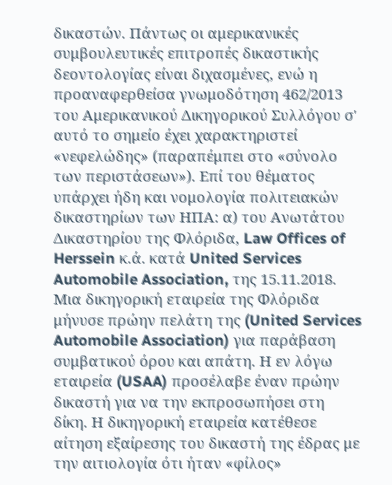δικαστών. Πάντως οι αμερικανικές συμβουλευτικές επιτροπές δικαστικής δεοντολογίας είναι διχασμένες, ενώ η προαναφερθείσα γνωμοδότηση 462/2013 του Αμερικανικού Δικηγορικού Συλλόγου σ' αυτό το σημείο έχει χαρακτηριστεί «νεφελώδης» (παραπέμπει στο «σύνολο των περιστάσεων»). Επί του θέματος υπάρχει ήδη και νομολογία πολιτειακών δικαστηρίων των ΗΠΑ: α) του Ανωτάτου Δικαστηρίου της Φλόριδα, Law Offices of Herssein κ.ά. κατά United Services Automobile Association, της 15.11.2018. Μια δικηγορική εταιρεία της Φλόριδα μήνυσε πρώην πελάτη της (United Services Automobile Association) για παράβαση συμβατικού όρου και απάτη. Η εν λόγω εταιρεία (USAA) προσέλαβε έναν πρώην δικαστή για να την εκπροσωπήσει στη δίκη. Η δικηγορική εταιρεία κατέθεσε αίτηση εξαίρεσης του δικαστή της έδρας με την αιτιολογία ότι ήταν «φίλος»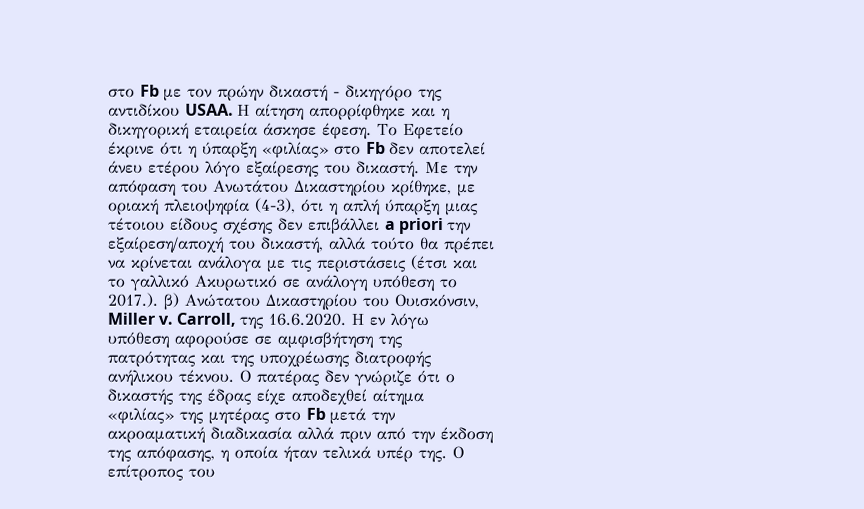στο Fb με τον πρώην δικαστή - δικηγόρο της αντιδίκου USAA. Η αίτηση απορρίφθηκε και η δικηγορική εταιρεία άσκησε έφεση. Το Εφετείο έκρινε ότι η ύπαρξη «φιλίας» στο Fb δεν αποτελεί άνευ ετέρου λόγο εξαίρεσης του δικαστή. Με την απόφαση του Ανωτάτου Δικαστηρίου κρίθηκε, με οριακή πλειοψηφία (4-3), ότι η απλή ύπαρξη μιας τέτοιου είδους σχέσης δεν επιβάλλει a priori την εξαίρεση/αποχή του δικαστή, αλλά τούτο θα πρέπει να κρίνεται ανάλογα με τις περιστάσεις (έτσι και το γαλλικό Ακυρωτικό σε ανάλογη υπόθεση το 2017.). β) Ανώτατου Δικαστηρίου του Ουισκόνσιν, Miller v. Carroll, της 16.6.2020. Η εν λόγω υπόθεση αφορoύσε σε αμφισβήτηση της πατρότητας και της υποχρέωσης διατροφής ανήλικου τέκνου. Ο πατέρας δεν γνώριζε ότι ο δικαστής της έδρας είχε αποδεχθεί αίτημα «φιλίας» της μητέρας στο Fb μετά την ακροαματική διαδικασία αλλά πριν από την έκδοση της απόφασης, η οποία ήταν τελικά υπέρ της. Ο επίτροπος του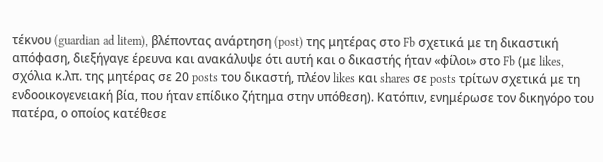τέκνου (guardian ad litem), βλέποντας ανάρτηση (post) της μητέρας στο Fb σχετικά με τη δικαστική απόφαση, διεξήγαγε έρευνα και ανακάλυψε ότι αυτή και ο δικαστής ήταν «φίλοι» στο Fb (με likes, σχόλια κ.λπ. της μητέρας σε 20 posts του δικαστή, πλέον likes και shares σε posts τρίτων σχετικά με τη ενδοοικογενειακή βία, που ήταν επίδικο ζήτημα στην υπόθεση). Κατόπιν, ενημέρωσε τον δικηγόρο του πατέρα, ο οποίος κατέθεσε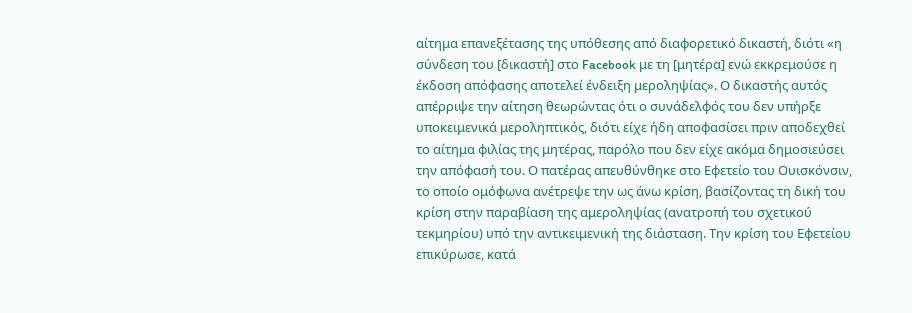αίτημα επανεξέτασης της υπόθεσης από διαφορετικό δικαστή, διότι «η σύνδεση του [δικαστή] στο Facebook με τη [μητέρα] ενώ εκκρεμούσε η έκδοση απόφασης αποτελεί ένδειξη μεροληψίας». Ο δικαστής αυτός απέρριψε την αίτηση θεωρώντας ότι ο συνάδελφός του δεν υπήρξε υποκειμενικά μεροληπτικός, διότι είχε ήδη αποφασίσει πριν αποδεχθεί το αίτημα φιλίας της μητέρας, παρόλο που δεν είχε ακόμα δημοσιεύσει την απόφασή του. Ο πατέρας απευθύνθηκε στο Εφετείο του Ουισκόνσιν, το οποίο ομόφωνα ανέτρεψε την ως άνω κρίση, βασίζοντας τη δική του κρίση στην παραβίαση της αμεροληψίας (ανατροπή του σχετικού τεκμηρίου) υπό την αντικειμενική της διάσταση. Την κρίση του Εφετείου επικύρωσε, κατά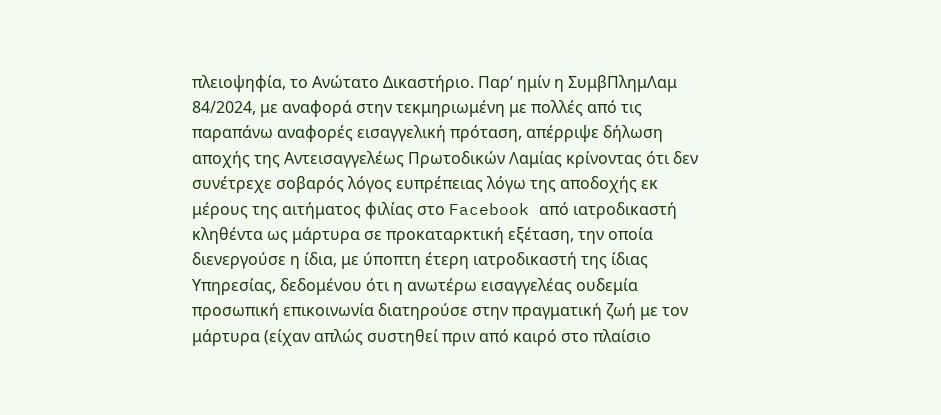πλειοψηφία, το Ανώτατο Δικαστήριο. Παρ’ ημίν η ΣυμβΠλημΛαμ 84/2024, με αναφορά στην τεκμηριωμένη με πολλές από τις παραπάνω αναφορές εισαγγελική πρόταση, απέρριψε δήλωση αποχής της Αντεισαγγελέως Πρωτοδικών Λαμίας κρίνοντας ότι δεν συνέτρεχε σοβαρός λόγος ευπρέπειας λόγω της αποδοχής εκ μέρους της αιτήματος φιλίας στο Facebook από ιατροδικαστή κληθέντα ως μάρτυρα σε προκαταρκτική εξέταση, την οποία διενεργούσε η ίδια, με ύποπτη έτερη ιατροδικαστή της ίδιας Υπηρεσίας, δεδομένου ότι η ανωτέρω εισαγγελέας ουδεμία προσωπική επικοινωνία διατηρούσε στην πραγματική ζωή με τον μάρτυρα (είχαν απλώς συστηθεί πριν από καιρό στο πλαίσιο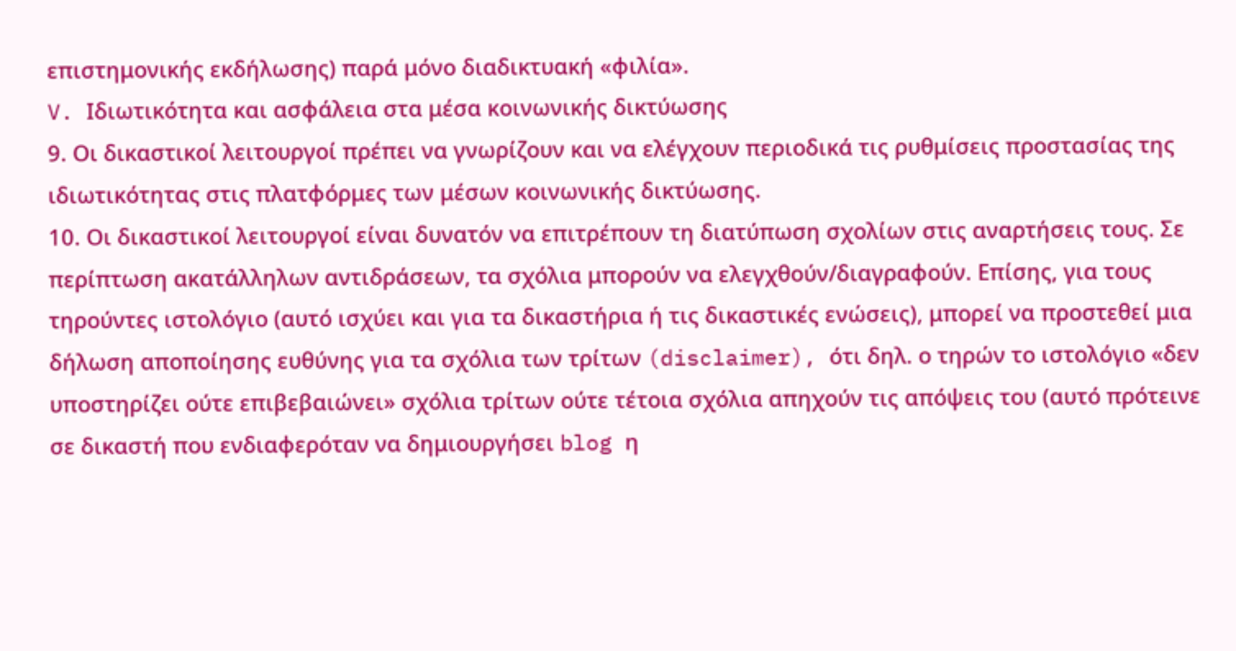επιστημονικής εκδήλωσης) παρά μόνο διαδικτυακή «φιλία».
V. Ιδιωτικότητα και ασφάλεια στα μέσα κοινωνικής δικτύωσης
9. Οι δικαστικοί λειτουργοί πρέπει να γνωρίζουν και να ελέγχουν περιοδικά τις ρυθμίσεις προστασίας της ιδιωτικότητας στις πλατφόρμες των μέσων κοινωνικής δικτύωσης.
10. Οι δικαστικοί λειτουργοί είναι δυνατόν να επιτρέπουν τη διατύπωση σχολίων στις αναρτήσεις τους. Σε περίπτωση ακατάλληλων αντιδράσεων, τα σχόλια μπορούν να ελεγχθούν/διαγραφούν. Επίσης, για τους τηρούντες ιστολόγιο (αυτό ισχύει και για τα δικαστήρια ή τις δικαστικές ενώσεις), μπορεί να προστεθεί μια δήλωση αποποίησης ευθύνης για τα σχόλια των τρίτων (disclaimer), ότι δηλ. ο τηρών το ιστολόγιο «δεν υποστηρίζει ούτε επιβεβαιώνει» σχόλια τρίτων ούτε τέτοια σχόλια απηχούν τις απόψεις του (αυτό πρότεινε σε δικαστή που ενδιαφερόταν να δημιουργήσει blog η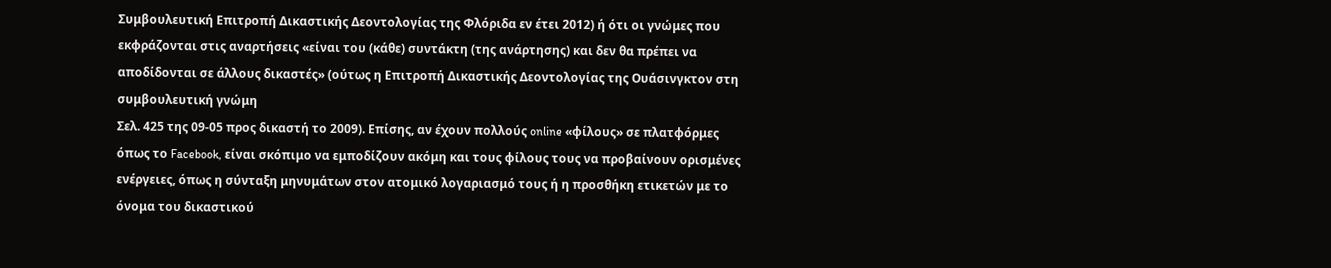Συμβουλευτική Επιτροπή Δικαστικής Δεοντολογίας της Φλόριδα εν έτει 2012) ή ότι οι γνώμες που εκφράζονται στις αναρτήσεις «είναι του (κάθε) συντάκτη (της ανάρτησης) και δεν θα πρέπει να αποδίδονται σε άλλους δικαστές» (ούτως η Επιτροπή Δικαστικής Δεοντολογίας της Ουάσινγκτον στη συμβουλευτική γνώμη
Σελ. 425 της 09-05 προς δικαστή το 2009). Επίσης, αν έχουν πολλούς online «φίλους» σε πλατφόρμες όπως το Facebook, είναι σκόπιμο να εμποδίζουν ακόμη και τους φίλους τους να προβαίνουν ορισμένες ενέργειες, όπως η σύνταξη μηνυμάτων στον ατομικό λογαριασμό τους ή η προσθήκη ετικετών με το όνομα του δικαστικού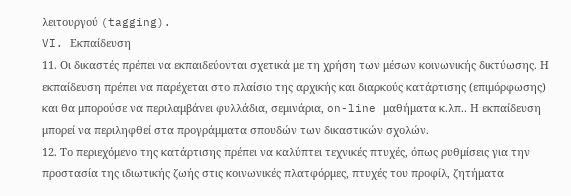λειτουργού (tagging).
VI. Εκπαίδευση
11. Οι δικαστές πρέπει να εκπαιδεύονται σχετικά με τη χρήση των μέσων κοινωνικής δικτύωσης. Η εκπαίδευση πρέπει να παρέχεται στο πλαίσιο της αρχικής και διαρκούς κατάρτισης (επιμόρφωσης) και θα μπορούσε να περιλαμβάνει φυλλάδια, σεμινάρια, on-line μαθήματα κ.λπ.. Η εκπαίδευση μπορεί να περιληφθεί στα προγράμματα σπουδών των δικαστικών σχολών.
12. Το περιεχόμενο της κατάρτισης πρέπει να καλύπτει τεχνικές πτυχές, όπως ρυθμίσεις για την προστασία της ιδιωτικής ζωής στις κοινωνικές πλατφόρμες, πτυχές του προφίλ, ζητήματα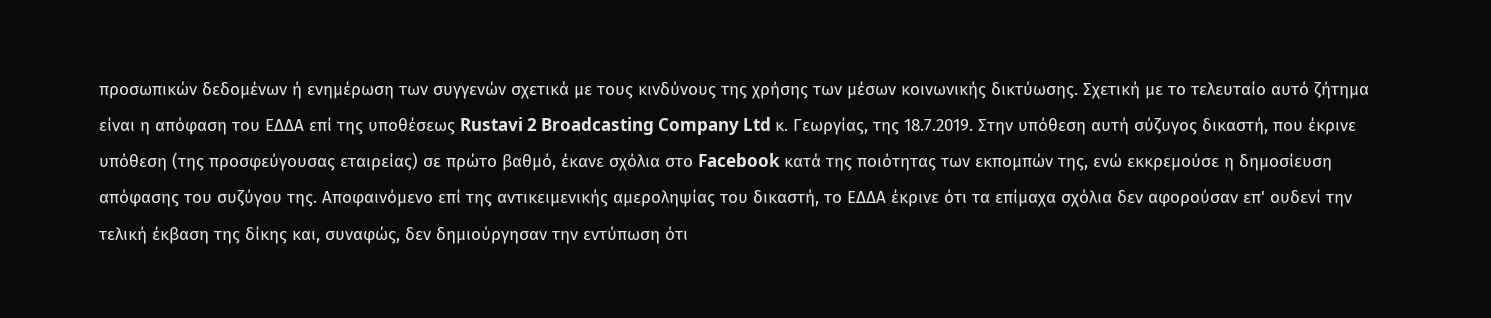προσωπικών δεδομένων ή ενημέρωση των συγγενών σχετικά με τους κινδύνους της χρήσης των μέσων κοινωνικής δικτύωσης. Σχετική με το τελευταίο αυτό ζήτημα είναι η απόφαση του ΕΔΔΑ επί της υποθέσεως Rustavi 2 Broadcasting Company Ltd κ. Γεωργίας, της 18.7.2019. Στην υπόθεση αυτή σύζυγος δικαστή, που έκρινε υπόθεση (της προσφεύγουσας εταιρείας) σε πρώτο βαθμό, έκανε σχόλια στο Facebook κατά της ποιότητας των εκπομπών της, ενώ εκκρεμούσε η δημοσίευση απόφασης του συζύγου της. Αποφαινόμενο επί της αντικειμενικής αμεροληψίας του δικαστή, το ΕΔΔΑ έκρινε ότι τα επίμαχα σχόλια δεν αφορούσαν επ' ουδενί την τελική έκβαση της δίκης και, συναφώς, δεν δημιούργησαν την εντύπωση ότι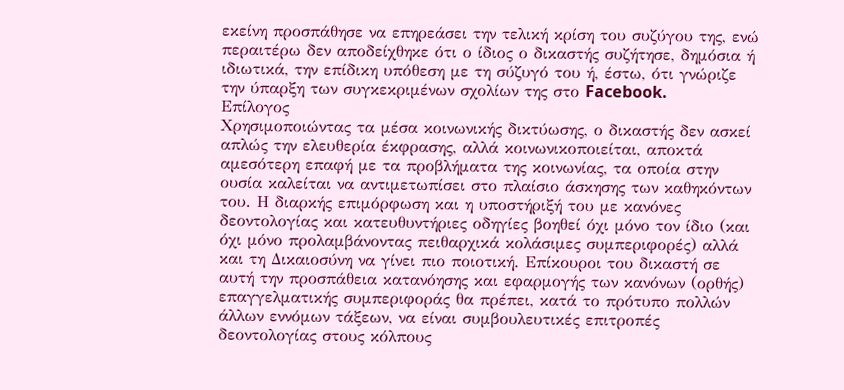εκείνη προσπάθησε να επηρεάσει την τελική κρίση του συζύγου της, ενώ περαιτέρω δεν αποδείχθηκε ότι ο ίδιος ο δικαστής συζήτησε, δημόσια ή ιδιωτικά, την επίδικη υπόθεση με τη σύζυγό του ή, έστω, ότι γνώριζε την ύπαρξη των συγκεκριμένων σχολίων της στο Facebook.
Επίλογος
Χρησιμοποιώντας τα μέσα κοινωνικής δικτύωσης, ο δικαστής δεν ασκεί απλώς την ελευθερία έκφρασης, αλλά κοινωνικοποιείται, αποκτά αμεσότερη επαφή με τα προβλήματα της κοινωνίας, τα οποία στην ουσία καλείται να αντιμετωπίσει στο πλαίσιο άσκησης των καθηκόντων του. Η διαρκής επιμόρφωση και η υποστήριξή του με κανόνες δεοντολογίας και κατευθυντήριες οδηγίες βοηθεί όχι μόνο τον ίδιο (και όχι μόνο προλαμβάνοντας πειθαρχικά κολάσιμες συμπεριφορές) αλλά και τη Δικαιοσύνη να γίνει πιο ποιοτική. Επίκουροι του δικαστή σε αυτή την προσπάθεια κατανόησης και εφαρμογής των κανόνων (ορθής) επαγγελματικής συμπεριφοράς θα πρέπει, κατά το πρότυπο πολλών άλλων εννόμων τάξεων, να είναι συμβουλευτικές επιτροπές δεοντολογίας στους κόλπους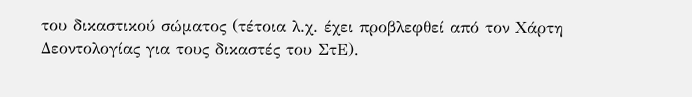του δικαστικού σώματος (τέτοια λ.χ. έχει προβλεφθεί από τον Χάρτη Δεοντολογίας για τους δικαστές του ΣτΕ).